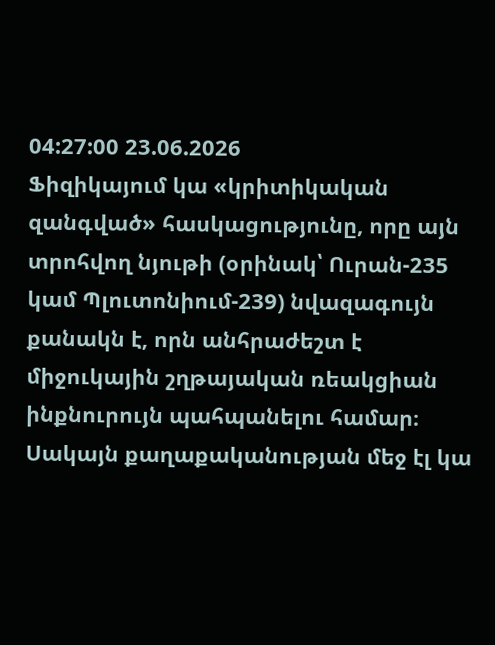04:27:00 23.06.2026
Ֆիզիկայում կա «կրիտիկական զանգված» հասկացությունը, որը այն տրոհվող նյութի (օրինակ՝ Ուրան-235 կամ Պլուտոնիում-239) նվազագույն քանակն է, որն անհրաժեշտ է միջուկային շղթայական ռեակցիան ինքնուրույն պահպանելու համար։ Սակայն քաղաքականության մեջ էլ կա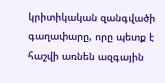կրիտիկական զանգվածի գաղափարը, որը պետք է հաշվի առնեն ազգային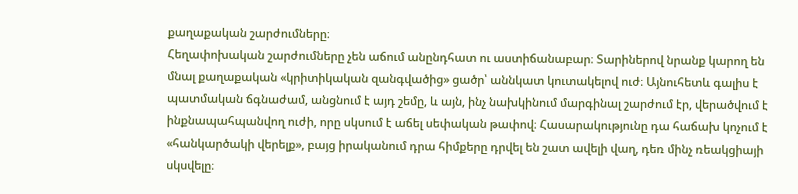քաղաքական շարժումները։
Հեղափոխական շարժումները չեն աճում անընդհատ ու աստիճանաբար։ Տարիներով նրանք կարող են մնալ քաղաքական «կրիտիկական զանգվածից» ցածր՝ աննկատ կուտակելով ուժ։ Այնուհետև գալիս է պատմական ճգնաժամ, անցնում է այդ շեմը, և այն, ինչ նախկինում մարգինալ շարժում էր, վերածվում է ինքնապահպանվող ուժի, որը սկսում է աճել սեփական թափով։ Հասարակությունը դա հաճախ կոչում է «հանկարծակի վերելք», բայց իրականում դրա հիմքերը դրվել են շատ ավելի վաղ, դեռ մինչ ռեակցիայի սկսվելը։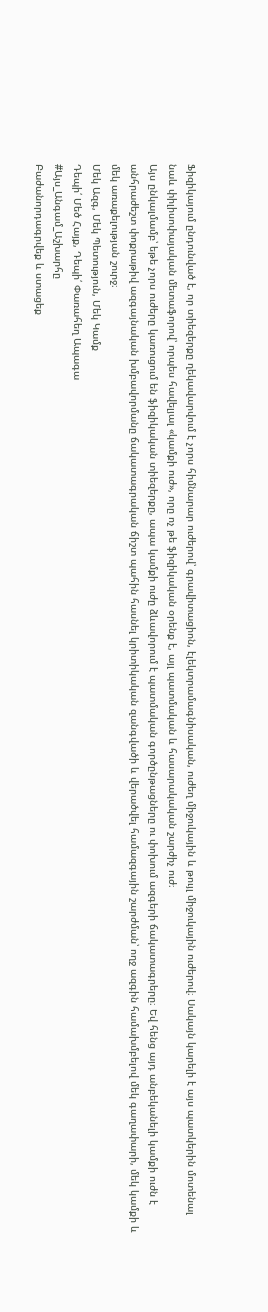Ֆիզիկայում ընդունված է, որ տիեզերքը ղեկավարվում է չորս հիմնարար ուժերով՝ գրավիտացիոն, էլեկտրամագնիսական, ուժեղ միջուկային և թույլ միջուկային ուժերով։ Սակայն կարելի է այս պատկերին մոտենալ նաև փիլիսոփայական մետաֆորով՝ որպես հավելյալ «կամքի ուժ», որը ոչ թե ֆիզիկական օրենք է, այլ պատմական և հասարակական շարժիչ ուժ։
Այս ընկալմամբ՝ եթե չորս ուժերը կառուցում են ֆիզիկական տիեզերքը, ապա կամքի ուժը ձևավորում է պատմական գործընթացները ու փոխում ազգերի ճակատագրերը։ Եվ հենց այդ անբեկանելի կամքի ուժն է անհրաժեշտ փոքրաթիվ ազգայնական խմբավորմանը ճակատագրական ճիշտ պահին հասնել կրիտիկական զանգվածի և վերածվել համազգային շարժման՝ ողջ ազգին համախմբելով մեկ գաղափարի, մեկ կամքի և մեկ առաքելության շուրջ։
Մեկ Ազգ, Մեկ Պետություն, Մեկ Կամք
Դեպի՛ Մեծ Հայք, Դեպի՛ Փառահեղ Ապագա
#Այս_Անգամ_Աշխարհը
Բաժանորդագրվեք և ստացեք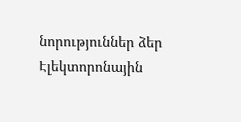նորություններ ձեր Էլեկտորոնային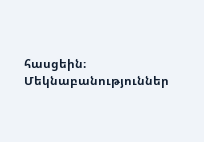հասցեին։
Մեկնաբանություններ